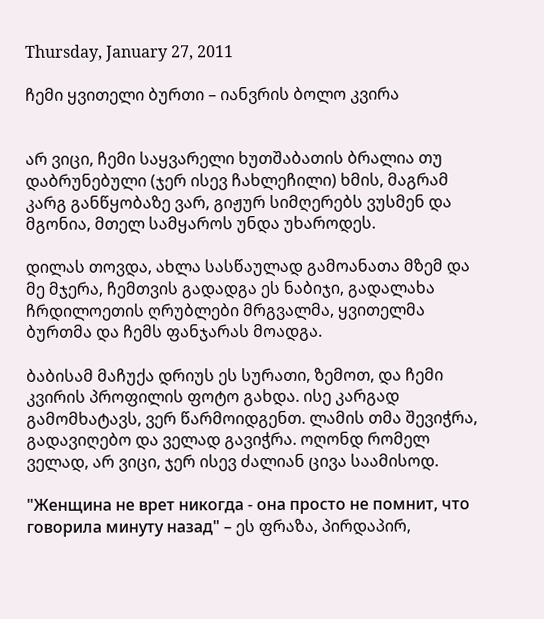Thursday, January 27, 2011

ჩემი ყვითელი ბურთი – იანვრის ბოლო კვირა


არ ვიცი, ჩემი საყვარელი ხუთშაბათის ბრალია თუ დაბრუნებული (ჯერ ისევ ჩახლეჩილი) ხმის, მაგრამ კარგ განწყობაზე ვარ, გიჟურ სიმღერებს ვუსმენ და მგონია, მთელ სამყაროს უნდა უხაროდეს.

დილას თოვდა, ახლა სასწაულად გამოანათა მზემ და მე მჯერა, ჩემთვის გადადგა ეს ნაბიჯი, გადალახა ჩრდილოეთის ღრუბლები მრგვალმა, ყვითელმა ბურთმა და ჩემს ფანჯარას მოადგა.

ბაბისამ მაჩუქა დრიუს ეს სურათი, ზემოთ, და ჩემი კვირის პროფილის ფოტო გახდა. ისე კარგად გამომხატავს, ვერ წარმოიდგენთ. ლამის თმა შევიჭრა, გადავიღებო და ველად გავიჭრა. ოღონდ რომელ ველად, არ ვიცი, ჯერ ისევ ძალიან ცივა საამისოდ.

"Женщина не врет никогда - она просто не помнит, что говорила минуту назад" – ეს ფრაზა, პირდაპირ,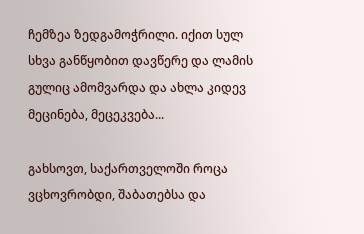ჩემზეა ზედგამოჭრილი. იქით სულ სხვა განწყობით დავწერე და ლამის გულიც ამომვარდა და ახლა კიდევ მეცინება, მეცეკვება...

გახსოვთ, საქართველოში როცა ვცხოვრობდი, შაბათებსა და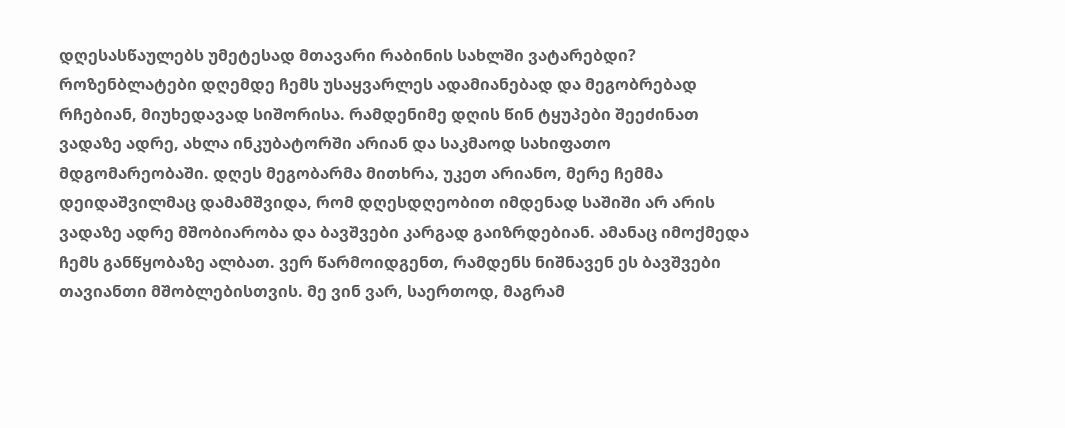დღესასწაულებს უმეტესად მთავარი რაბინის სახლში ვატარებდი? როზენბლატები დღემდე ჩემს უსაყვარლეს ადამიანებად და მეგობრებად რჩებიან, მიუხედავად სიშორისა. რამდენიმე დღის წინ ტყუპები შეეძინათ ვადაზე ადრე, ახლა ინკუბატორში არიან და საკმაოდ სახიფათო მდგომარეობაში. დღეს მეგობარმა მითხრა, უკეთ არიანო, მერე ჩემმა დეიდაშვილმაც დამამშვიდა, რომ დღესდღეობით იმდენად საშიში არ არის ვადაზე ადრე მშობიარობა და ბავშვები კარგად გაიზრდებიან. ამანაც იმოქმედა ჩემს განწყობაზე ალბათ. ვერ წარმოიდგენთ, რამდენს ნიშნავენ ეს ბავშვები თავიანთი მშობლებისთვის. მე ვინ ვარ, საერთოდ, მაგრამ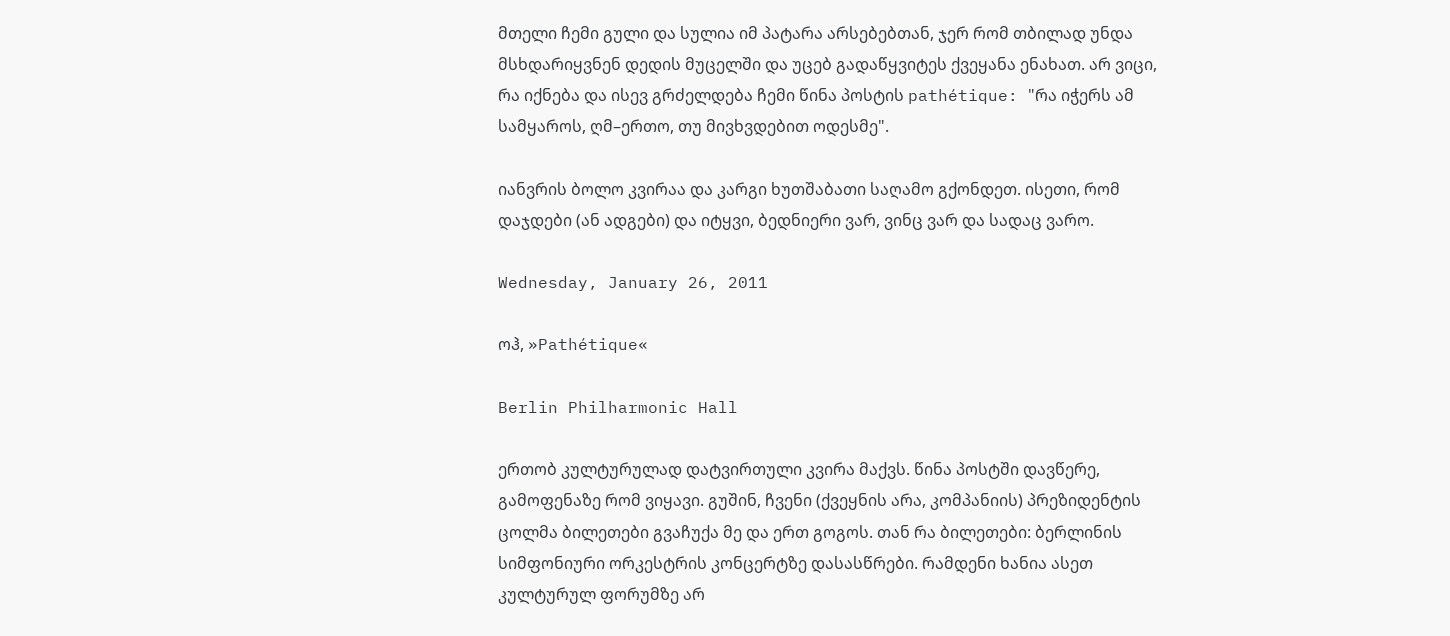მთელი ჩემი გული და სულია იმ პატარა არსებებთან, ჯერ რომ თბილად უნდა მსხდარიყვნენ დედის მუცელში და უცებ გადაწყვიტეს ქვეყანა ენახათ. არ ვიცი, რა იქნება და ისევ გრძელდება ჩემი წინა პოსტის pathétique: "რა იჭერს ამ სამყაროს, ღმ–ერთო, თუ მივხვდებით ოდესმე".

იანვრის ბოლო კვირაა და კარგი ხუთშაბათი საღამო გქონდეთ. ისეთი, რომ დაჯდები (ან ადგები) და იტყვი, ბედნიერი ვარ, ვინც ვარ და სადაც ვარო.

Wednesday, January 26, 2011

ოჰ, »Pathétique«

Berlin Philharmonic Hall

ერთობ კულტურულად დატვირთული კვირა მაქვს. წინა პოსტში დავწერე, გამოფენაზე რომ ვიყავი. გუშინ, ჩვენი (ქვეყნის არა, კომპანიის) პრეზიდენტის ცოლმა ბილეთები გვაჩუქა მე და ერთ გოგოს. თან რა ბილეთები: ბერლინის სიმფონიური ორკესტრის კონცერტზე დასასწრები. რამდენი ხანია ასეთ კულტურულ ფორუმზე არ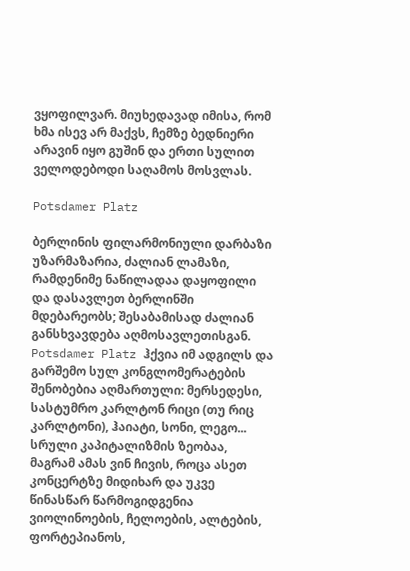ვყოფილვარ. მიუხედავად იმისა, რომ ხმა ისევ არ მაქვს, ჩემზე ბედნიერი არავინ იყო გუშინ და ერთი სულით ველოდებოდი საღამოს მოსვლას.

Potsdamer Platz

ბერლინის ფილარმონიული დარბაზი უზარმაზარია, ძალიან ლამაზი, რამდენიმე ნაწილადაა დაყოფილი და დასავლეთ ბერლინში მდებარეობს; შესაბამისად ძალიან განსხვავდება აღმოსავლეთისგან. Potsdamer Platz ჰქვია იმ ადგილს და გარშემო სულ კონგლომერატების შენობებია აღმართული: მერსედესი, სასტუმრო კარლტონ რიცი (თუ რიც კარლტონი), ჰაიატი, სონი, ლეგო... სრული კაპიტალიზმის ზეობაა, მაგრამ ამას ვინ ჩივის, როცა ასეთ კონცერტზე მიდიხარ და უკვე წინასწარ წარმოგიდგენია ვიოლინოების, ჩელოების, ალტების, ფორტეპიანოს,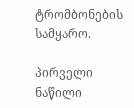ტრომბონების სამყარო.

პირველი ნაწილი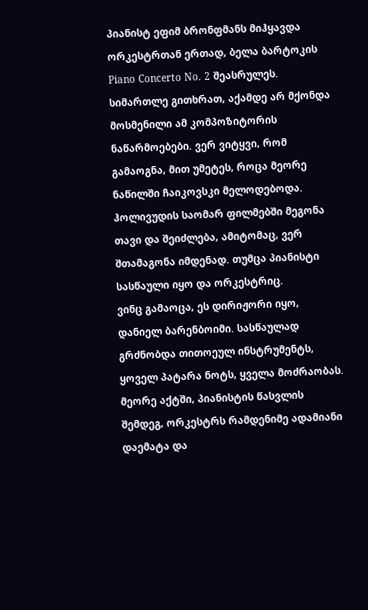პიანისტ ეფიმ ბრონფმანს მიჰყავდა ორკესტრთან ერთად, ბელა ბარტოკის Piano Concerto No. 2 შეასრულეს. სიმართლე გითხრათ, აქამდე არ მქონდა მოსმენილი ამ კომპოზიტორის ნაწარმოებები. ვერ ვიტყვი, რომ გამაოგნა, მით უმეტეს, როცა მეორე ნაწილში ჩაიკოვსკი მელოდებოდა. ჰოლივუდის საომარ ფილმებში მეგონა თავი და შეიძლება, ამიტომაც, ვერ შთამაგონა იმდენად. თუმცა პიანისტი სასწაული იყო და ორკესტრიც.
ვინც გამაოცა, ეს დირიჟორი იყო, დანიელ ბარენბოიმი. სასწაულად გრძნობდა თითოეულ ინსტრუმენტს, ყოველ პატარა ნოტს, ყველა მოძრაობას. მეორე აქტში, პიანისტის წასვლის შემდეგ, ორკესტრს რამდენიმე ადამიანი დაემატა და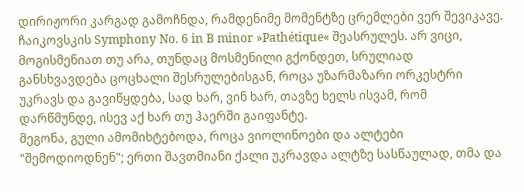დირიჟორი კარგად გამოჩნდა, რამდენიმე მომენტზე ცრემლები ვერ შევიკავე. ჩაიკოვსკის Symphony No. 6 in B minor »Pathétique« შეასრულეს. არ ვიცი, მოგისმენიათ თუ არა, თუნდაც მოსმენილი გქონდეთ, სრულიად განსხვავდება ცოცხალი შესრულებისგან, როცა უზარმაზარი ორკესტრი უკრავს და გავიწყდება, სად ხარ, ვინ ხარ, თავზე ხელს ისვამ, რომ დარწმუნდე, ისევ აქ ხარ თუ ჰაერში გაიფანტე.
მეგონა, გული ამომიხტებოდა, როცა ვიოლინოები და ალტები "შემოდიოდნენ"; ერთი შავთმიანი ქალი უკრავდა ალტზე სასწაულად, თმა და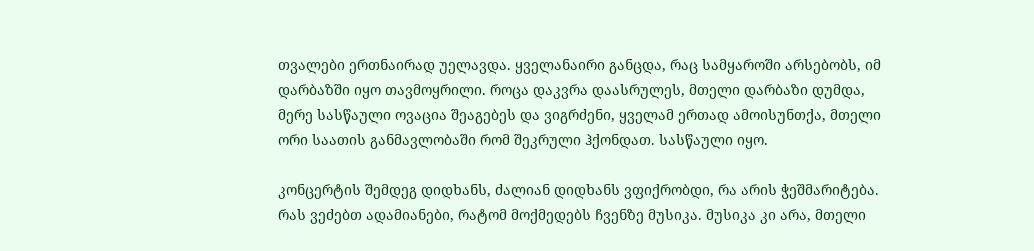თვალები ერთნაირად უელავდა. ყველანაირი განცდა, რაც სამყაროში არსებობს, იმ დარბაზში იყო თავმოყრილი. როცა დაკვრა დაასრულეს, მთელი დარბაზი დუმდა, მერე სასწაული ოვაცია შეაგებეს და ვიგრძენი, ყველამ ერთად ამოისუნთქა, მთელი ორი საათის განმავლობაში რომ შეკრული ჰქონდათ. სასწაული იყო.

კონცერტის შემდეგ დიდხანს, ძალიან დიდხანს ვფიქრობდი, რა არის ჭეშმარიტება. რას ვეძებთ ადამიანები, რატომ მოქმედებს ჩვენზე მუსიკა. მუსიკა კი არა, მთელი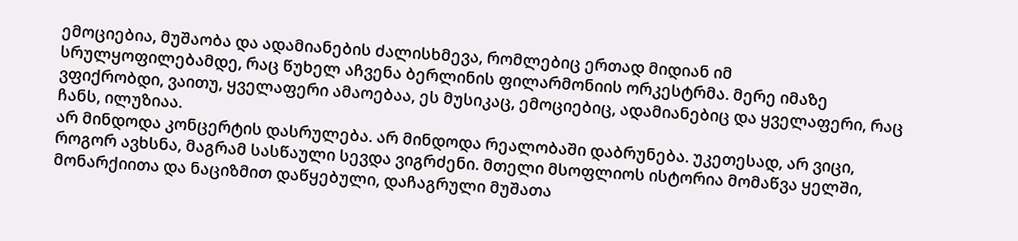ემოციებია, მუშაობა და ადამიანების ძალისხმევა, რომლებიც ერთად მიდიან იმ სრულყოფილებამდე, რაც წუხელ აჩვენა ბერლინის ფილარმონიის ორკესტრმა. მერე იმაზე ვფიქრობდი, ვაითუ, ყველაფერი ამაოებაა, ეს მუსიკაც, ემოციებიც, ადამიანებიც და ყველაფერი, რაც ჩანს, ილუზიაა.
არ მინდოდა კონცერტის დასრულება. არ მინდოდა რეალობაში დაბრუნება. უკეთესად, არ ვიცი, როგორ ავხსნა, მაგრამ სასწაული სევდა ვიგრძენი. მთელი მსოფლიოს ისტორია მომაწვა ყელში, მონარქიითა და ნაციზმით დაწყებული, დაჩაგრული მუშათა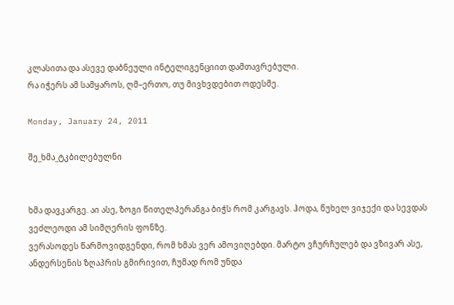კლასითა და ასევე დაბნეული ინტელიგენციით დამთავრებული.
რა იჭერს ამ სამყაროს, ღმ–ერთო, თუ მივხვდებით ოდესმე.

Monday, January 24, 2011

შე_ხმა_ტკბილებულნი


ხმა დავკარგე. აი ასე, ზოგი წითელპერანგა ბიჭს რომ კარგავს. ჰოდა, წუხელ ვიჯექი და სევდას ვეძლეოდი ამ სიმღერის ფონზე.
ვერასოდეს წარმოვიდგენდი, რომ ხმას ვერ ამოვიღებდი. მარტო ვჩურჩულებ და ვზივარ ასე, ანდერსენის ზღაპრის გმირივით, ჩუმად რომ უნდა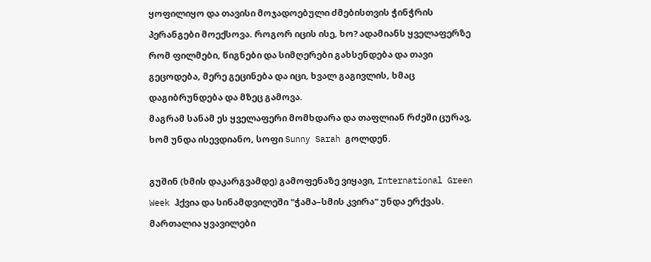ყოფილიყო და თავისი მოჯადოებული ძმებისთვის ჭინჭრის პერანგები მოექსოვა. როგორ იცის ისე, ხო? ადამიანს ყველაფერზე რომ ფილმები, წიგნები და სიმღერები გახსენდება და თავი გეცოდება, მერე გეცინება და იცი, ხვალ გაგივლის, ხმაც დაგიბრუნდება და მზეც გამოვა.
მაგრამ სანამ ეს ყველაფერი მომხდარა და თაფლიან რძეში ცურავ, ხომ უნდა ისევდიანო, სოფი Sunny Sarah გოლდენ.

გუშინ (ხმის დაკარგვამდე) გამოფენაზე ვიყავი, International Green Week ჰქვია და სინამდვილეში "ჭამა–სმის კვირა" უნდა ერქვას. მართალია ყვავილები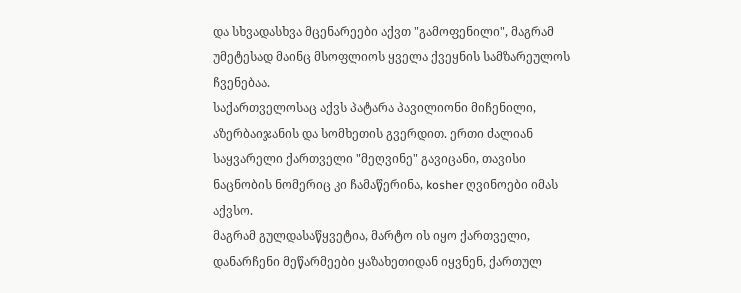და სხვადასხვა მცენარეები აქვთ "გამოფენილი", მაგრამ უმეტესად მაინც მსოფლიოს ყველა ქვეყნის სამზარეულოს ჩვენებაა.
საქართველოსაც აქვს პატარა პავილიონი მიჩენილი, აზერბაიჯანის და სომხეთის გვერდით. ერთი ძალიან საყვარელი ქართველი "მეღვინე" გავიცანი, თავისი ნაცნობის ნომერიც კი ჩამაწერინა, kosher ღვინოები იმას აქვსო.
მაგრამ გულდასაწყვეტია, მარტო ის იყო ქართველი, დანარჩენი მეწარმეები ყაზახეთიდან იყვნენ, ქართულ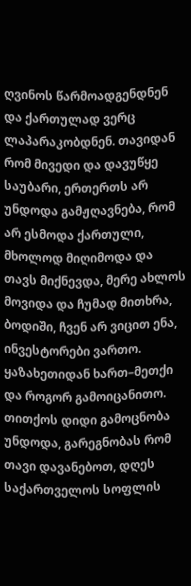ღვინოს წარმოადგენდნენ და ქართულად ვერც ლაპარაკობდნენ. თავიდან რომ მივედი და დავუწყე საუბარი, ერთერთს არ უნდოდა გამჟღავნება, რომ არ ესმოდა ქართული, მხოლოდ მიღიმოდა და თავს მიქნევდა, მერე ახლოს მოვიდა და ჩუმად მითხრა, ბოდიში, ჩვენ არ ვიცით ენა, ინვესტორები ვართო. ყაზახეთიდან ხართ–მეთქი და როგორ გამოიცანითო. თითქოს დიდი გამოცნობა უნდოდა, გარეგნობას რომ თავი დავანებოთ, დღეს საქართველოს სოფლის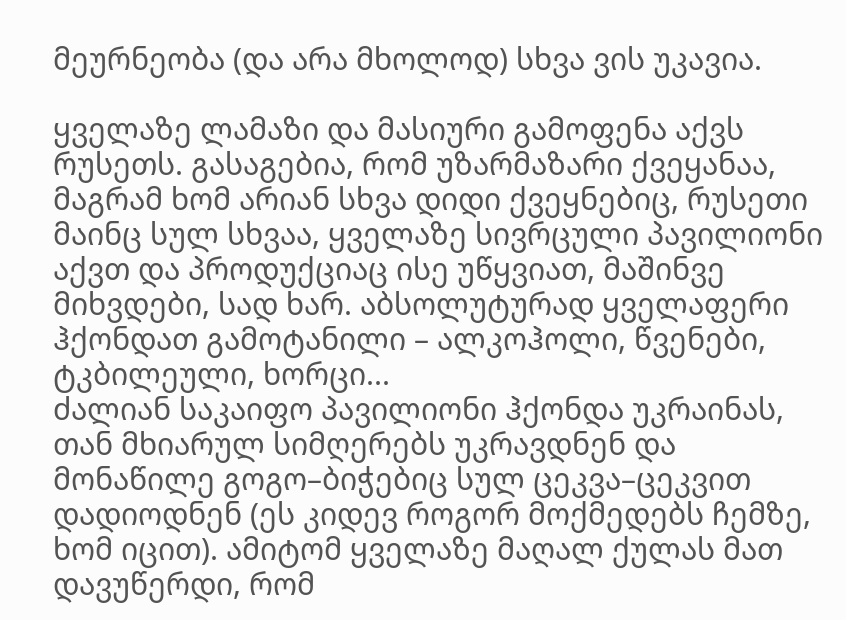მეურნეობა (და არა მხოლოდ) სხვა ვის უკავია.

ყველაზე ლამაზი და მასიური გამოფენა აქვს რუსეთს. გასაგებია, რომ უზარმაზარი ქვეყანაა, მაგრამ ხომ არიან სხვა დიდი ქვეყნებიც, რუსეთი მაინც სულ სხვაა, ყველაზე სივრცული პავილიონი აქვთ და პროდუქციაც ისე უწყვიათ, მაშინვე მიხვდები, სად ხარ. აბსოლუტურად ყველაფერი ჰქონდათ გამოტანილი – ალკოჰოლი, წვენები, ტკბილეული, ხორცი...
ძალიან საკაიფო პავილიონი ჰქონდა უკრაინას, თან მხიარულ სიმღერებს უკრავდნენ და მონაწილე გოგო–ბიჭებიც სულ ცეკვა–ცეკვით დადიოდნენ (ეს კიდევ როგორ მოქმედებს ჩემზე, ხომ იცით). ამიტომ ყველაზე მაღალ ქულას მათ დავუწერდი, რომ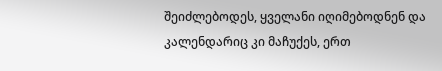შეიძლებოდეს, ყველანი იღიმებოდნენ და კალენდარიც კი მაჩუქეს, ერთ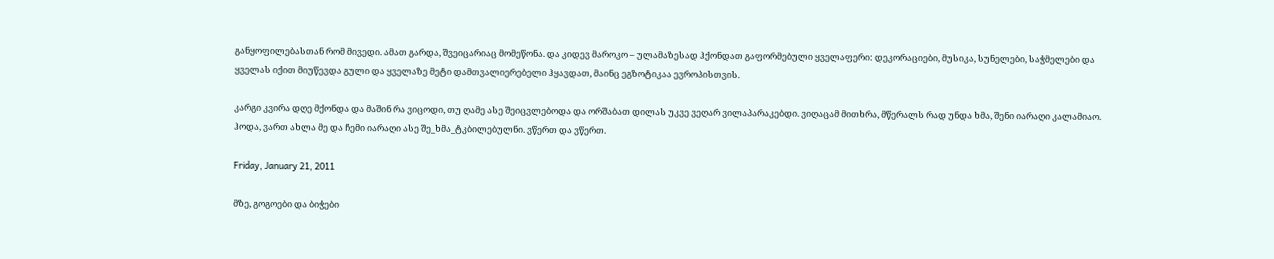განყოფილებასთან რომ მივედი. ამათ გარდა, შვეიცარიაც მომეწონა. და კიდევ მაროკო – ულამაზესად ჰქონდათ გაფორმებული ყველაფერი: დეკორაციები, მუსიკა, სუნელები, საჭმელები და ყველას იქით მიუწევდა გული და ყველაზე მეტი დამთვალიერებელი ჰყავდათ, მაინც ეგზოტიკაა ევროპისთვის.

კარგი კვირა დღე მქონდა და მაშინ რა ვიცოდი, თუ ღამე ასე შეიცვლებოდა და ორშაბათ დილას უკვე ვეღარ ვილაპარაკებდი. ვიღაცამ მითხრა, მწერალს რად უნდა ხმა, შენი იარაღი კალამიაო. ჰოდა, ვართ ახლა მე და ჩემი იარაღი ასე შე_ხმა_ტკბილებულნი. ვწერთ და ვწერთ.

Friday, January 21, 2011

მზე, გოგოები და ბიჭები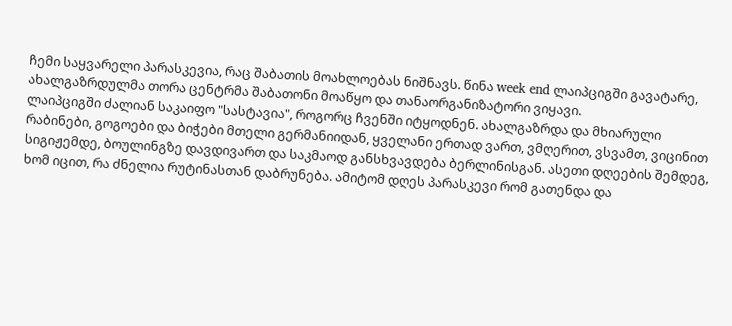ჩემი საყვარელი პარასკევია, რაც შაბათის მოახლოებას ნიშნავს. წინა week end ლაიპციგში გავატარე, ახალგაზრდულმა თორა ცენტრმა შაბათონი მოაწყო და თანაორგანიზატორი ვიყავი.
ლაიპციგში ძალიან საკაიფო "სასტავია", როგორც ჩვენში იტყოდნენ. ახალგაზრდა და მხიარული რაბინები, გოგოები და ბიჭები მთელი გერმანიიდან, ყველანი ერთად ვართ, ვმღერით, ვსვამთ, ვიცინით სიგიჟემდე, ბოულინგზე დავდივართ და საკმაოდ განსხვავდება ბერლინისგან. ასეთი დღეების შემდეგ, ხომ იცით, რა ძნელია რუტინასთან დაბრუნება. ამიტომ დღეს პარასკევი რომ გათენდა და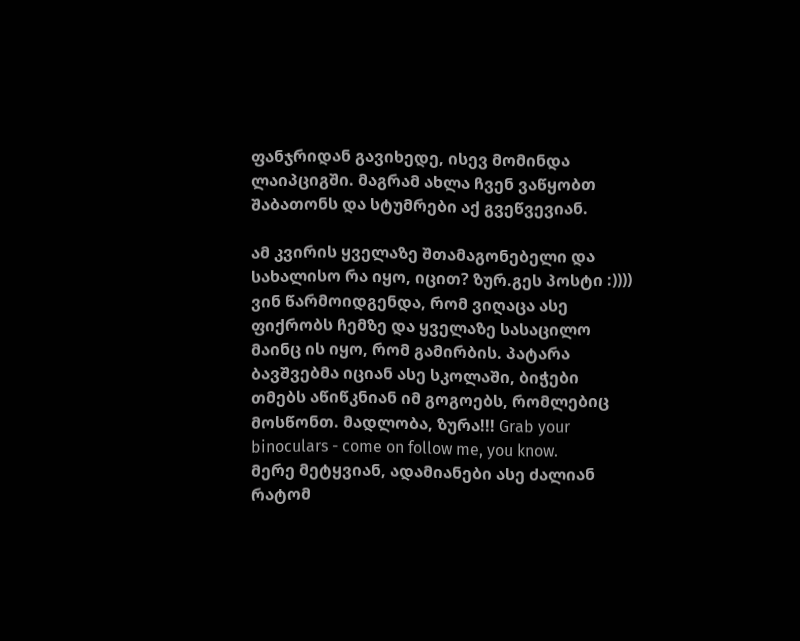ფანჯრიდან გავიხედე, ისევ მომინდა ლაიპციგში. მაგრამ ახლა ჩვენ ვაწყობთ შაბათონს და სტუმრები აქ გვეწვევიან.

ამ კვირის ყველაზე შთამაგონებელი და სახალისო რა იყო, იცით? ზურ.გეს პოსტი :)))) ვინ წარმოიდგენდა, რომ ვიღაცა ასე ფიქრობს ჩემზე და ყველაზე სასაცილო მაინც ის იყო, რომ გამირბის. პატარა ბავშვებმა იციან ასე სკოლაში, ბიჭები თმებს აწიწკნიან იმ გოგოებს, რომლებიც მოსწონთ. მადლობა, ზურა!!! Grab your binoculars - come on follow me, you know.
მერე მეტყვიან, ადამიანები ასე ძალიან რატომ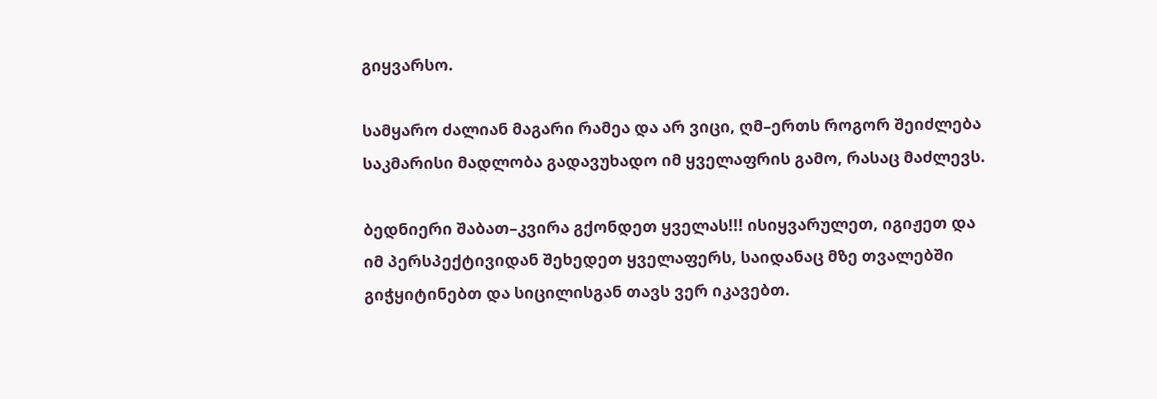გიყვარსო.

სამყარო ძალიან მაგარი რამეა და არ ვიცი, ღმ–ერთს როგორ შეიძლება საკმარისი მადლობა გადავუხადო იმ ყველაფრის გამო, რასაც მაძლევს.

ბედნიერი შაბათ–კვირა გქონდეთ ყველას!!! ისიყვარულეთ, იგიჟეთ და იმ პერსპექტივიდან შეხედეთ ყველაფერს, საიდანაც მზე თვალებში გიჭყიტინებთ და სიცილისგან თავს ვერ იკავებთ.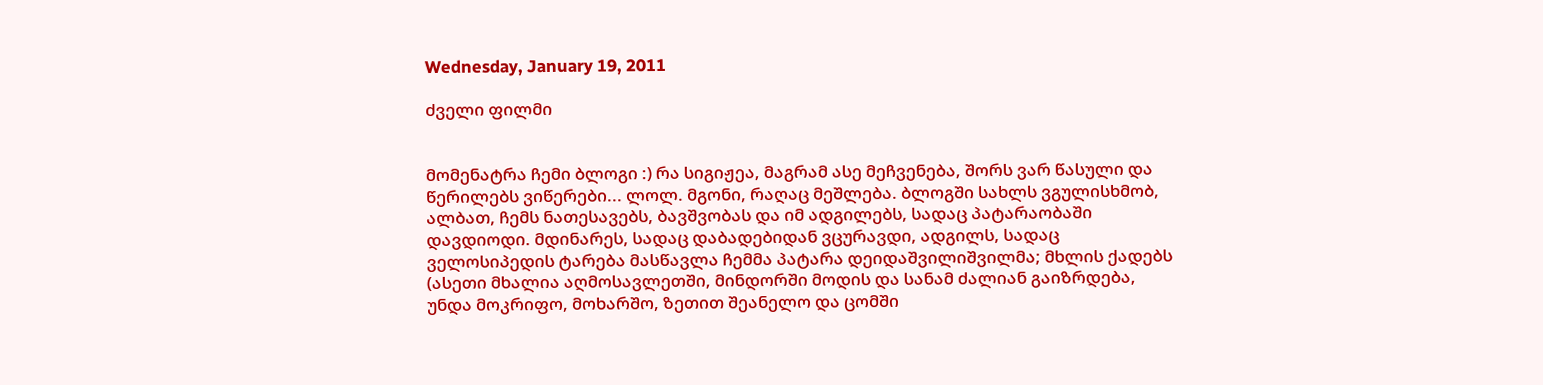Wednesday, January 19, 2011

ძველი ფილმი


მომენატრა ჩემი ბლოგი :) რა სიგიჟეა, მაგრამ ასე მეჩვენება, შორს ვარ წასული და წერილებს ვიწერები... ლოლ. მგონი, რაღაც მეშლება. ბლოგში სახლს ვგულისხმობ, ალბათ, ჩემს ნათესავებს, ბავშვობას და იმ ადგილებს, სადაც პატარაობაში დავდიოდი. მდინარეს, სადაც დაბადებიდან ვცურავდი, ადგილს, სადაც ველოსიპედის ტარება მასწავლა ჩემმა პატარა დეიდაშვილიშვილმა; მხლის ქადებს (ასეთი მხალია აღმოსავლეთში, მინდორში მოდის და სანამ ძალიან გაიზრდება, უნდა მოკრიფო, მოხარშო, ზეთით შეანელო და ცომში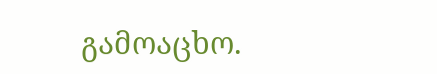გამოაცხო.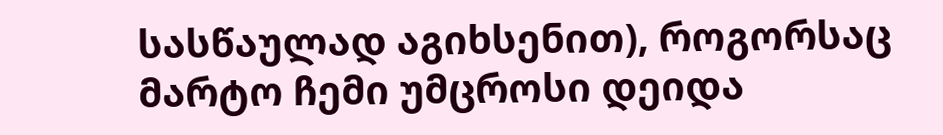სასწაულად აგიხსენით), როგორსაც მარტო ჩემი უმცროსი დეიდა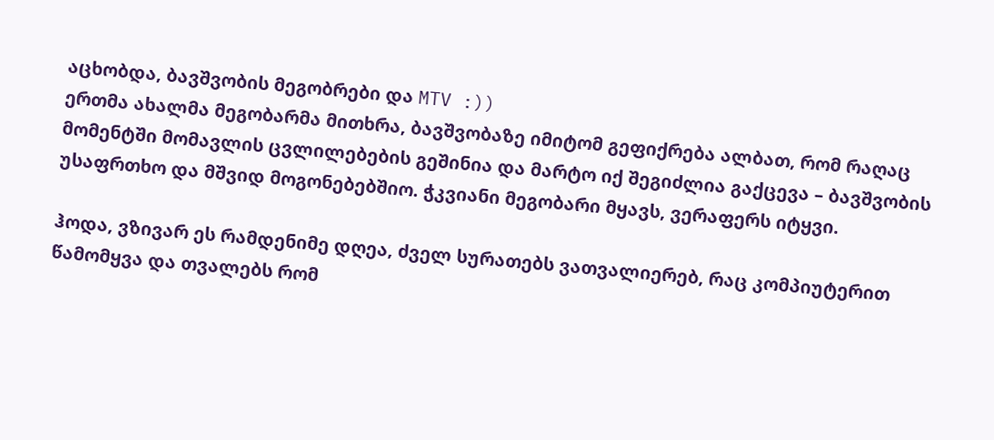აცხობდა, ბავშვობის მეგობრები და MTV :))
ერთმა ახალმა მეგობარმა მითხრა, ბავშვობაზე იმიტომ გეფიქრება ალბათ, რომ რაღაც მომენტში მომავლის ცვლილებების გეშინია და მარტო იქ შეგიძლია გაქცევა – ბავშვობის უსაფრთხო და მშვიდ მოგონებებშიო. ჭკვიანი მეგობარი მყავს, ვერაფერს იტყვი.

ჰოდა, ვზივარ ეს რამდენიმე დღეა, ძველ სურათებს ვათვალიერებ, რაც კომპიუტერით წამომყვა და თვალებს რომ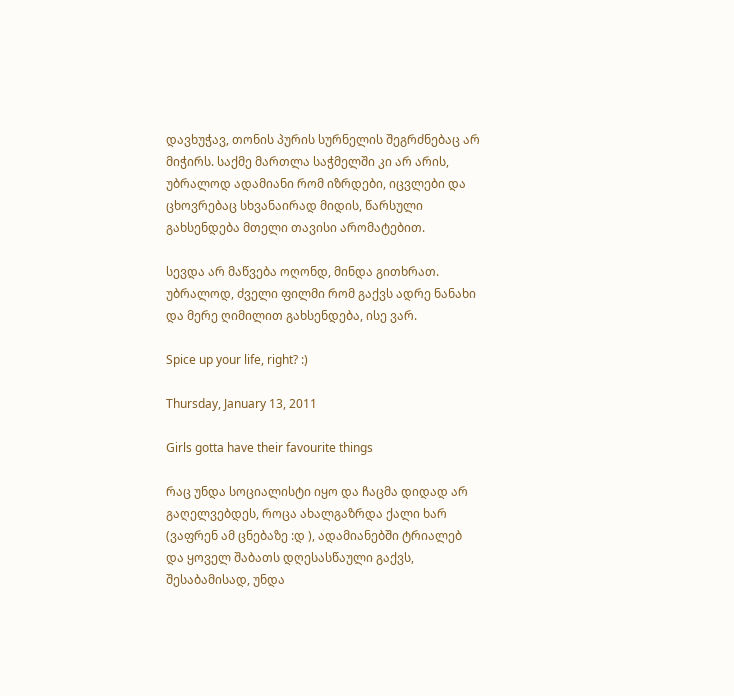დავხუჭავ, თონის პურის სურნელის შეგრძნებაც არ მიჭირს. საქმე მართლა საჭმელში კი არ არის, უბრალოდ ადამიანი რომ იზრდები, იცვლები და ცხოვრებაც სხვანაირად მიდის, წარსული გახსენდება მთელი თავისი არომატებით.

სევდა არ მაწვება ოღონდ, მინდა გითხრათ. უბრალოდ, ძველი ფილმი რომ გაქვს ადრე ნანახი და მერე ღიმილით გახსენდება, ისე ვარ.

Spice up your life, right? :)

Thursday, January 13, 2011

Girls gotta have their favourite things

რაც უნდა სოციალისტი იყო და ჩაცმა დიდად არ გაღელვებდეს, როცა ახალგაზრდა ქალი ხარ (ვაფრენ ამ ცნებაზე :დ ), ადამიანებში ტრიალებ და ყოველ შაბათს დღესასწაული გაქვს, შესაბამისად, უნდა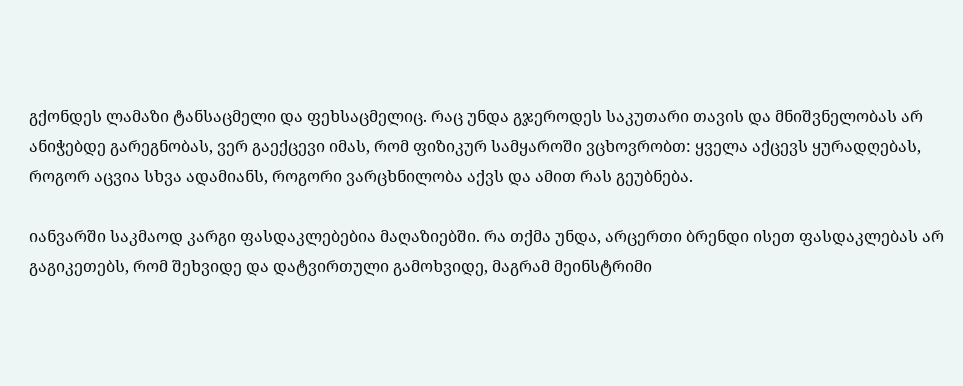გქონდეს ლამაზი ტანსაცმელი და ფეხსაცმელიც. რაც უნდა გჯეროდეს საკუთარი თავის და მნიშვნელობას არ ანიჭებდე გარეგნობას, ვერ გაექცევი იმას, რომ ფიზიკურ სამყაროში ვცხოვრობთ: ყველა აქცევს ყურადღებას, როგორ აცვია სხვა ადამიანს, როგორი ვარცხნილობა აქვს და ამით რას გეუბნება.

იანვარში საკმაოდ კარგი ფასდაკლებებია მაღაზიებში. რა თქმა უნდა, არცერთი ბრენდი ისეთ ფასდაკლებას არ გაგიკეთებს, რომ შეხვიდე და დატვირთული გამოხვიდე, მაგრამ მეინსტრიმი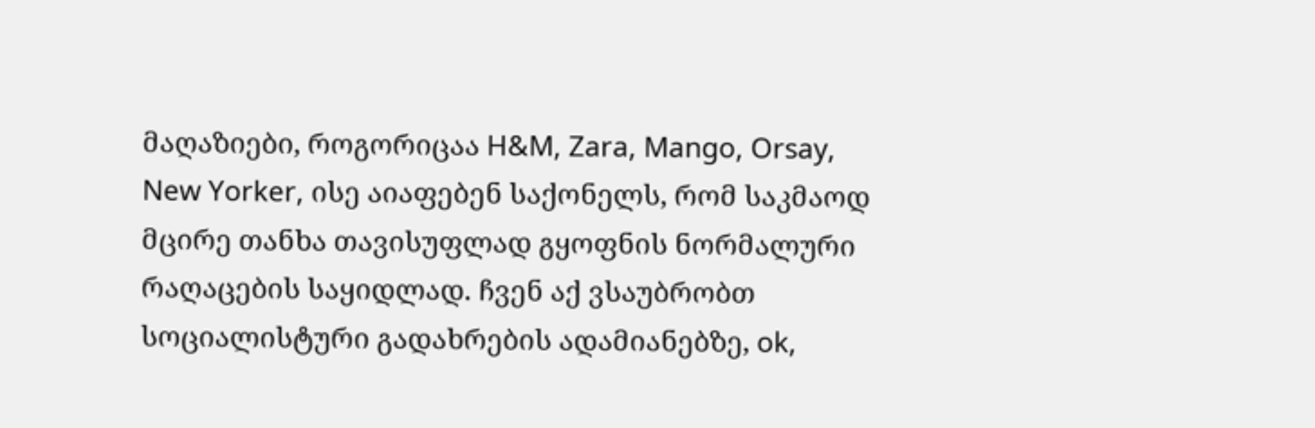მაღაზიები, როგორიცაა H&M, Zara, Mango, Orsay, New Yorker, ისე აიაფებენ საქონელს, რომ საკმაოდ მცირე თანხა თავისუფლად გყოფნის ნორმალური რაღაცების საყიდლად. ჩვენ აქ ვსაუბრობთ სოციალისტური გადახრების ადამიანებზე, ok,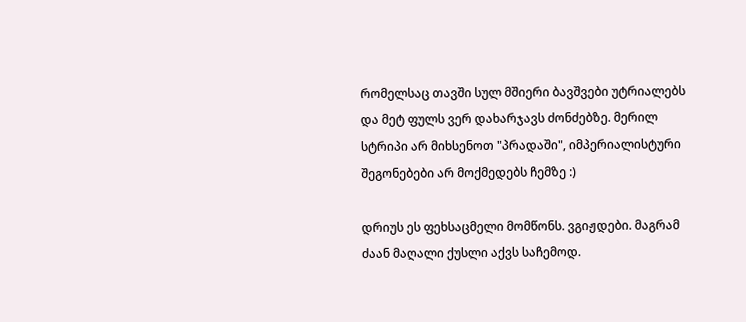რომელსაც თავში სულ მშიერი ბავშვები უტრიალებს და მეტ ფულს ვერ დახარჯავს ძონძებზე. მერილ სტრიპი არ მიხსენოთ "პრადაში", იმპერიალისტური შეგონებები არ მოქმედებს ჩემზე :)

დრიუს ეს ფეხსაცმელი მომწონს. ვგიჟდები. მაგრამ ძაან მაღალი ქუსლი აქვს საჩემოდ.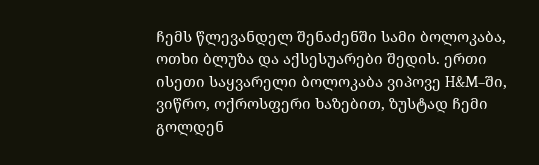ჩემს წლევანდელ შენაძენში სამი ბოლოკაბა, ოთხი ბლუზა და აქსესუარები შედის. ერთი ისეთი საყვარელი ბოლოკაბა ვიპოვე H&M–ში, ვიწრო, ოქროსფერი ხაზებით, ზუსტად ჩემი გოლდენ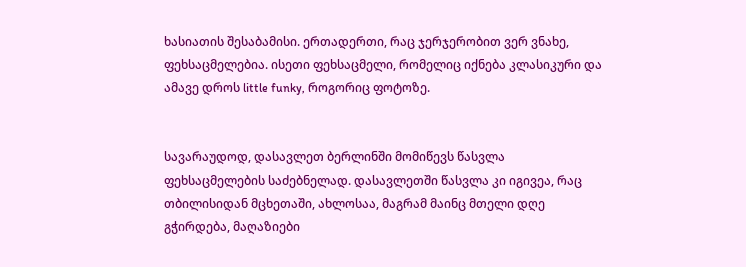ხასიათის შესაბამისი. ერთადერთი, რაც ჯერჯერობით ვერ ვნახე, ფეხსაცმელებია. ისეთი ფეხსაცმელი, რომელიც იქნება კლასიკური და ამავე დროს little funky, როგორიც ფოტოზე.


სავარაუდოდ, დასავლეთ ბერლინში მომიწევს წასვლა ფეხსაცმელების საძებნელად. დასავლეთში წასვლა კი იგივეა, რაც თბილისიდან მცხეთაში, ახლოსაა, მაგრამ მაინც მთელი დღე გჭირდება, მაღაზიები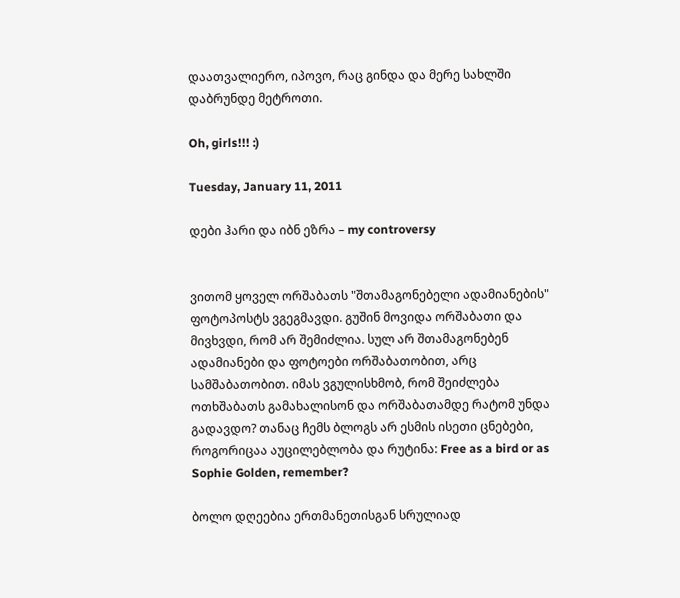დაათვალიერო, იპოვო, რაც გინდა და მერე სახლში დაბრუნდე მეტროთი.

Oh, girls!!! :)

Tuesday, January 11, 2011

დები ჰარი და იბნ ეზრა – my controversy


ვითომ ყოველ ორშაბათს "შთამაგონებელი ადამიანების" ფოტოპოსტს ვგეგმავდი. გუშინ მოვიდა ორშაბათი და მივხვდი, რომ არ შემიძლია. სულ არ შთამაგონებენ ადამიანები და ფოტოები ორშაბათობით, არც სამშაბათობით. იმას ვგულისხმობ, რომ შეიძლება ოთხშაბათს გამახალისონ და ორშაბათამდე რატომ უნდა გადავდო? თანაც ჩემს ბლოგს არ ესმის ისეთი ცნებები, როგორიცაა აუცილებლობა და რუტინა: Free as a bird or as Sophie Golden, remember?

ბოლო დღეებია ერთმანეთისგან სრულიად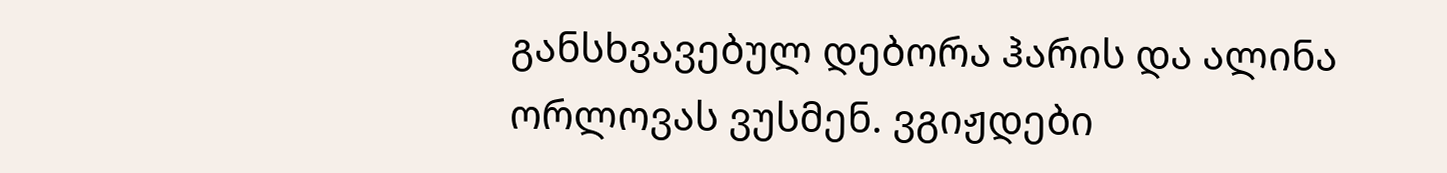განსხვავებულ დებორა ჰარის და ალინა ორლოვას ვუსმენ. ვგიჟდები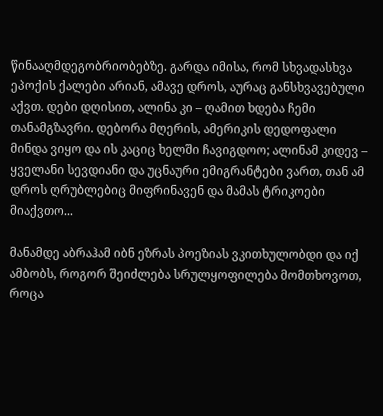წინააღმდეგობრიობებზე. გარდა იმისა, რომ სხვადასხვა ეპოქის ქალები არიან, ამავე დროს, აურაც განსხვავებული აქვთ. დები დღისით, ალინა კი – ღამით ხდება ჩემი თანამგზავრი. დებორა მღერის, ამერიკის დედოფალი მინდა ვიყო და ის კაციც ხელში ჩავიგდოო; ალინამ კიდევ – ყველანი სევდიანი და უცნაური ემიგრანტები ვართ, თან ამ დროს ღრუბლებიც მიფრინავენ და მამას ტრიკოები მიაქვთო...

მანამდე აბრაჰამ იბნ ეზრას პოეზიას ვკითხულობდი და იქ ამბობს, როგორ შეიძლება სრულყოფილება მომთხოვოთ, როცა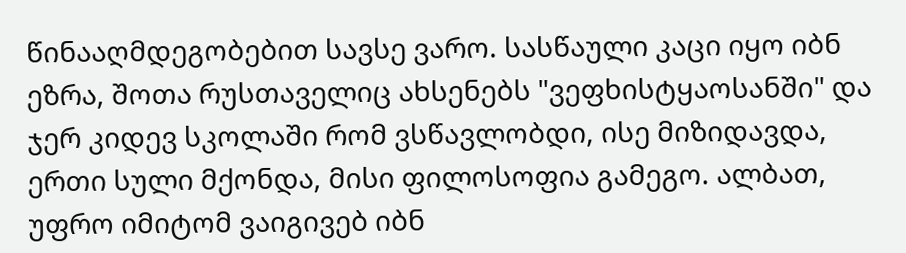წინააღმდეგობებით სავსე ვარო. სასწაული კაცი იყო იბნ ეზრა, შოთა რუსთაველიც ახსენებს "ვეფხისტყაოსანში" და ჯერ კიდევ სკოლაში რომ ვსწავლობდი, ისე მიზიდავდა, ერთი სული მქონდა, მისი ფილოსოფია გამეგო. ალბათ, უფრო იმიტომ ვაიგივებ იბნ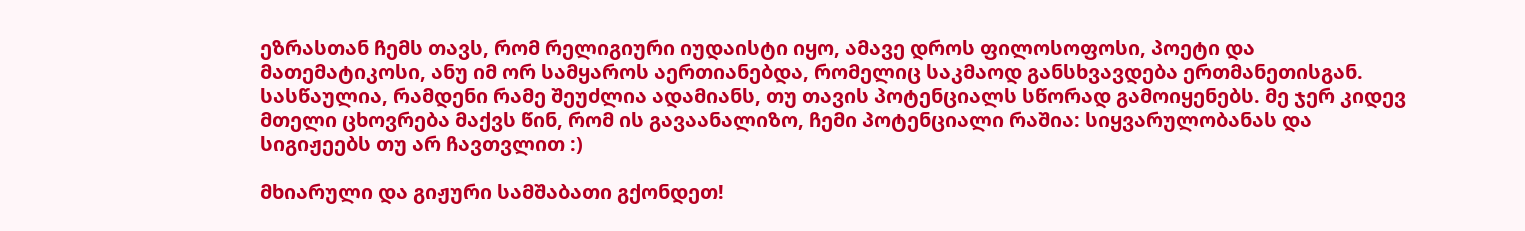ეზრასთან ჩემს თავს, რომ რელიგიური იუდაისტი იყო, ამავე დროს ფილოსოფოსი, პოეტი და მათემატიკოსი, ანუ იმ ორ სამყაროს აერთიანებდა, რომელიც საკმაოდ განსხვავდება ერთმანეთისგან. სასწაულია, რამდენი რამე შეუძლია ადამიანს, თუ თავის პოტენციალს სწორად გამოიყენებს. მე ჯერ კიდევ მთელი ცხოვრება მაქვს წინ, რომ ის გავაანალიზო, ჩემი პოტენციალი რაშია: სიყვარულობანას და სიგიჟეებს თუ არ ჩავთვლით :)

მხიარული და გიჟური სამშაბათი გქონდეთ!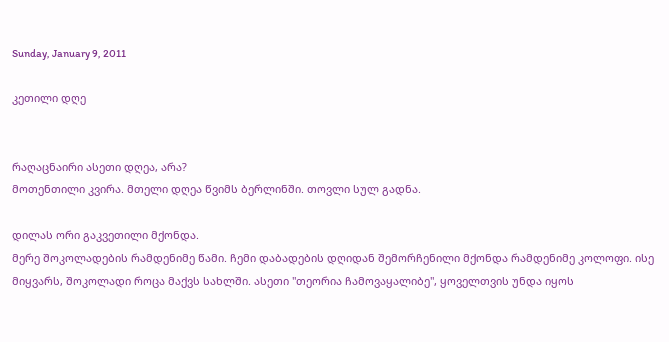Sunday, January 9, 2011

კეთილი დღე


რაღაცნაირი ასეთი დღეა, არა?
მოთენთილი კვირა. მთელი დღეა წვიმს ბერლინში. თოვლი სულ გადნა.

დილას ორი გაკვეთილი მქონდა.
მერე შოკოლადების რამდენიმე წამი. ჩემი დაბადების დღიდან შემორჩენილი მქონდა რამდენიმე კოლოფი. ისე მიყვარს, შოკოლადი როცა მაქვს სახლში. ასეთი "თეორია ჩამოვაყალიბე", ყოველთვის უნდა იყოს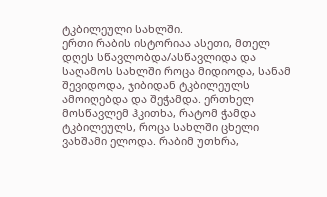ტკბილეული სახლში.
ერთი რაბის ისტორიაა ასეთი, მთელ დღეს სწავლობდა/ასწავლიდა და საღამოს სახლში როცა მიდიოდა, სანამ შევიდოდა, ჯიბიდან ტკბილეულს ამოიღებდა და შეჭამდა. ერთხელ მოსწავლემ ჰკითხა, რატომ ჭამდა ტკბილეულს, როცა სახლში ცხელი ვახშამი ელოდა. რაბიმ უთხრა,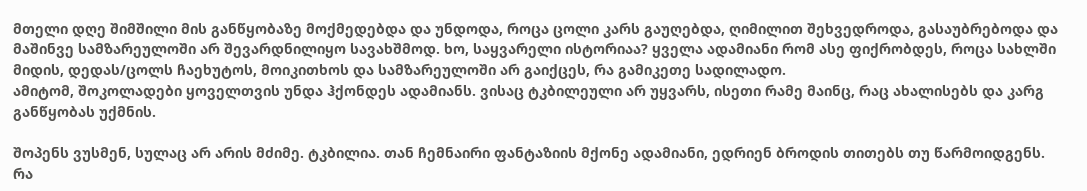მთელი დღე შიმშილი მის განწყობაზე მოქმედებდა და უნდოდა, როცა ცოლი კარს გაუღებდა, ღიმილით შეხვედროდა, გასაუბრებოდა და მაშინვე სამზარეულოში არ შევარდნილიყო სავახშმოდ. ხო, საყვარელი ისტორიაა? ყველა ადამიანი რომ ასე ფიქრობდეს, როცა სახლში მიდის, დედას/ცოლს ჩაეხუტოს, მოიკითხოს და სამზარეულოში არ გაიქცეს, რა გამიკეთე სადილადო.
ამიტომ, შოკოლადები ყოველთვის უნდა ჰქონდეს ადამიანს. ვისაც ტკბილეული არ უყვარს, ისეთი რამე მაინც, რაც ახალისებს და კარგ განწყობას უქმნის.

შოპენს ვუსმენ, სულაც არ არის მძიმე. ტკბილია. თან ჩემნაირი ფანტაზიის მქონე ადამიანი, ედრიენ ბროდის თითებს თუ წარმოიდგენს.
რა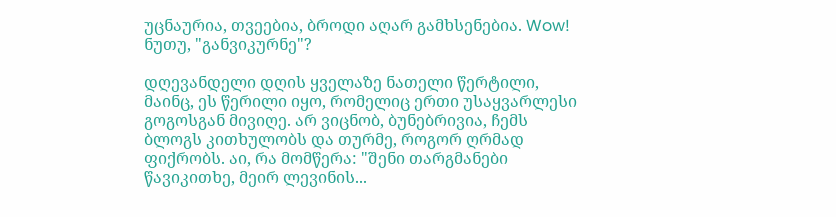უცნაურია, თვეებია, ბროდი აღარ გამხსენებია. Wow! ნუთუ, "განვიკურნე"?

დღევანდელი დღის ყველაზე ნათელი წერტილი, მაინც, ეს წერილი იყო, რომელიც ერთი უსაყვარლესი გოგოსგან მივიღე. არ ვიცნობ, ბუნებრივია, ჩემს ბლოგს კითხულობს და თურმე, როგორ ღრმად ფიქრობს. აი, რა მომწერა: "შენი თარგმანები წავიკითხე, მეირ ლევინის...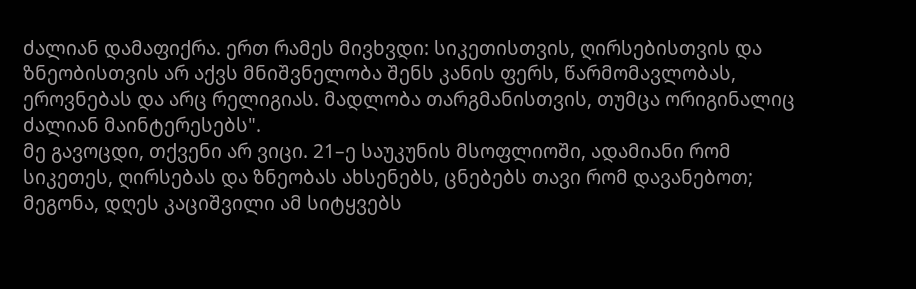ძალიან დამაფიქრა. ერთ რამეს მივხვდი: სიკეთისთვის, ღირსებისთვის და ზნეობისთვის არ აქვს მნიშვნელობა შენს კანის ფერს, წარმომავლობას, ეროვნებას და არც რელიგიას. მადლობა თარგმანისთვის, თუმცა ორიგინალიც ძალიან მაინტერესებს".
მე გავოცდი, თქვენი არ ვიცი. 21–ე საუკუნის მსოფლიოში, ადამიანი რომ სიკეთეს, ღირსებას და ზნეობას ახსენებს, ცნებებს თავი რომ დავანებოთ; მეგონა, დღეს კაციშვილი ამ სიტყვებს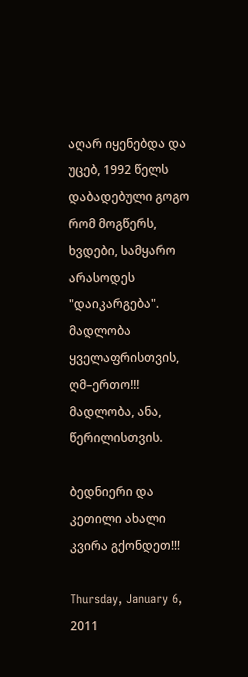აღარ იყენებდა და უცებ, 1992 წელს დაბადებული გოგო რომ მოგწერს, ხვდები, სამყარო არასოდეს "დაიკარგება".
მადლობა ყველაფრისთვის, ღმ–ერთო!!! მადლობა, ანა, წერილისთვის.

ბედნიერი და კეთილი ახალი კვირა გქონდეთ!!!

Thursday, January 6, 2011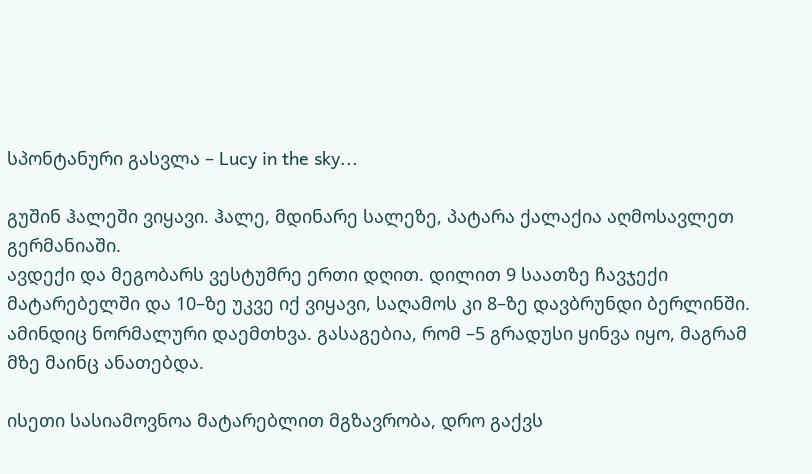სპონტანური გასვლა – Lucy in the sky...

გუშინ ჰალეში ვიყავი. ჰალე, მდინარე სალეზე, პატარა ქალაქია აღმოსავლეთ გერმანიაში.
ავდექი და მეგობარს ვესტუმრე ერთი დღით. დილით 9 საათზე ჩავჯექი მატარებელში და 10–ზე უკვე იქ ვიყავი, საღამოს კი 8–ზე დავბრუნდი ბერლინში. ამინდიც ნორმალური დაემთხვა. გასაგებია, რომ –5 გრადუსი ყინვა იყო, მაგრამ მზე მაინც ანათებდა.

ისეთი სასიამოვნოა მატარებლით მგზავრობა, დრო გაქვს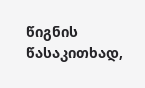წიგნის წასაკითხად,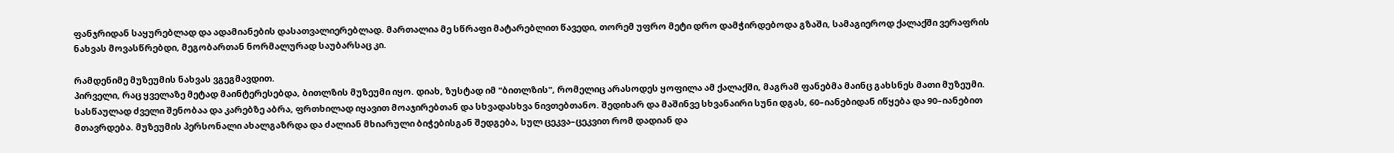ფანჯრიდან საყურებლად და ადამიანების დასათვალიერებლად. მართალია მე სწრაფი მატარებლით წავედი, თორემ უფრო მეტი დრო დამჭირდებოდა გზაში, სამაგიეროდ ქალაქში ვერაფრის ნახვას მოვასწრებდი, მეგობართან ნორმალურად საუბარსაც კი.

რამდენიმე მუზეუმის ნახვას ვგეგმავდით.
პირველი, რაც ყველაზე მეტად მაინტერესებდა, ბითლზის მუზეუმი იყო. დიახ, ზუსტად იმ "ბითლზის", რომელიც არასოდეს ყოფილა ამ ქალაქში, მაგრამ ფანებმა მაინც გახსნეს მათი მუზეუმი.
სასწაულად ძველი შენობაა და კარებზე აბრა, ფრთხილად იყავით მოაჯირებთან და სხვადასხვა ნივთებთანო. შედიხარ და მაშინვე სხვანაირი სუნი დგას, 60–იანებიდან იწყება და 90–იანებით მთავრდება. მუზეუმის პერსონალი ახალგაზრდა და ძალიან მხიარული ბიჭებისგან შედგება, სულ ცეკვა–ცეკვით რომ დადიან და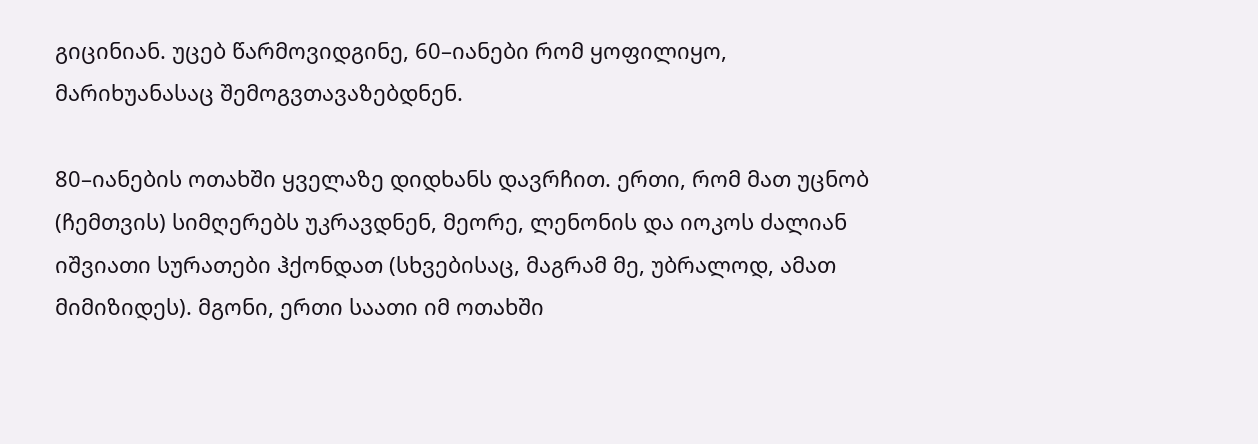გიცინიან. უცებ წარმოვიდგინე, 60–იანები რომ ყოფილიყო, მარიხუანასაც შემოგვთავაზებდნენ.

80–იანების ოთახში ყველაზე დიდხანს დავრჩით. ერთი, რომ მათ უცნობ (ჩემთვის) სიმღერებს უკრავდნენ, მეორე, ლენონის და იოკოს ძალიან იშვიათი სურათები ჰქონდათ (სხვებისაც, მაგრამ მე, უბრალოდ, ამათ მიმიზიდეს). მგონი, ერთი საათი იმ ოთახში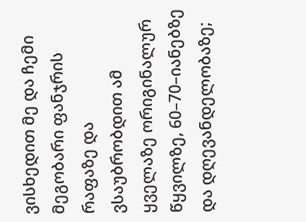ვისხედით მე და ჩემი მეგობარი ფანჯრის რაფაზე და ვსაუბრობდით ამ ყველაზე ორიგინალურ წყვილზე, 60–70–იანებზე და დღევანდელობაზე;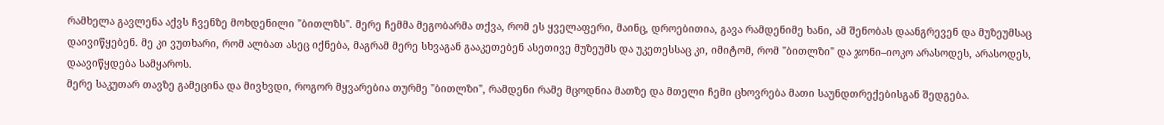რამხელა გავლენა აქვს ჩვენზე მოხდენილი "ბითლზს". მერე ჩემმა მეგობარმა თქვა, რომ ეს ყველაფერი, მაინც, დროებითია, გავა რამდენიმე ხანი, ამ შენობას დაანგრევენ და მუზეუმსაც დაივიწყებენ. მე კი ვუთხარი, რომ ალბათ ასეც იქნება, მაგრამ მერე სხვაგან გააკეთებენ ასეთივე მუზეუმს და უკეთესსაც კი, იმიტომ, რომ "ბითლზი" და ჯონი–იოკო არასოდეს, არასოდეს, დაავიწყდება სამყაროს.
მერე საკუთარ თავზე გამეცინა და მივხვდი, როგორ მყვარებია თურმე "ბითლზი", რამდენი რამე მცოდნია მათზე და მთელი ჩემი ცხოვრება მათი საუნდთრექებისგან შედგება.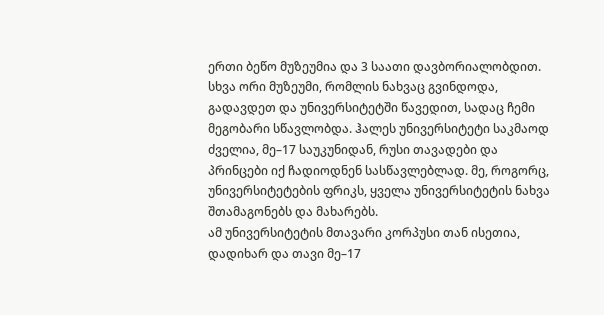ერთი ბეწო მუზეუმია და 3 საათი დავბორიალობდით. სხვა ორი მუზეუმი, რომლის ნახვაც გვინდოდა, გადავდეთ და უნივერსიტეტში წავედით, სადაც ჩემი მეგობარი სწავლობდა. ჰალეს უნივერსიტეტი საკმაოდ ძველია, მე–17 საუკუნიდან, რუსი თავადები და პრინცები იქ ჩადიოდნენ სასწავლებლად. მე, როგორც, უნივერსიტეტების ფრიკს, ყველა უნივერსიტეტის ნახვა შთამაგონებს და მახარებს.
ამ უნივერსიტეტის მთავარი კორპუსი თან ისეთია, დადიხარ და თავი მე–17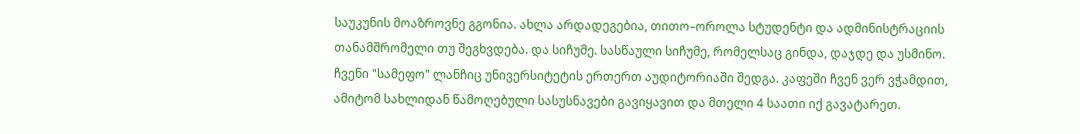საუკუნის მოაზროვნე გგონია. ახლა არდადეგებია, თითო–ოროლა სტუდენტი და ადმინისტრაციის თანამშრომელი თუ შეგხვდება. და სიჩუმე. სასწაული სიჩუმე, რომელსაც გინდა, დაჯდე და უსმინო.
ჩვენი "სამეფო" ლანჩიც უნივერსიტეტის ერთერთ აუდიტორიაში შედგა. კაფეში ჩვენ ვერ ვჭამდით, ამიტომ სახლიდან წამოღებული სასუსნავები გავიყავით და მთელი 4 საათი იქ გავატარეთ.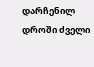დარჩენილ დროში ძველი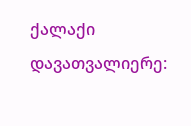ქალაქი დავათვალიერე: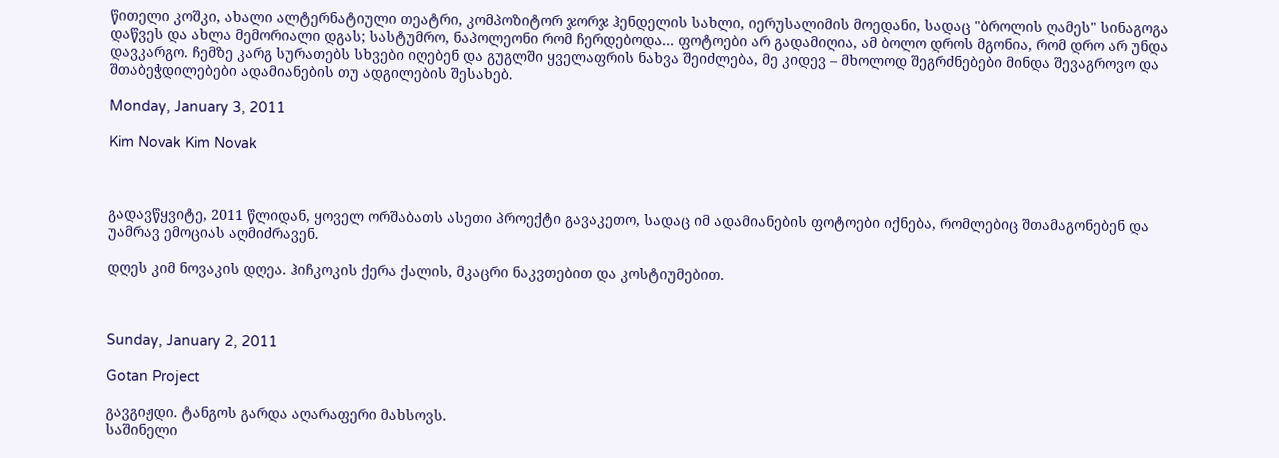წითელი კოშკი, ახალი ალტერნატიული თეატრი, კომპოზიტორ ჯორჯ ჰენდელის სახლი, იერუსალიმის მოედანი, სადაც "ბროლის ღამეს" სინაგოგა დაწვეს და ახლა მემორიალი დგას; სასტუმრო, ნაპოლეონი რომ ჩერდებოდა... ფოტოები არ გადამიღია, ამ ბოლო დროს მგონია, რომ დრო არ უნდა დავკარგო. ჩემზე კარგ სურათებს სხვები იღებენ და გუგლში ყველაფრის ნახვა შეიძლება, მე კიდევ – მხოლოდ შეგრძნებები მინდა შევაგროვო და შთაბეჭდილებები ადამიანების თუ ადგილების შესახებ.

Monday, January 3, 2011

Kim Novak Kim Novak



გადავწყვიტე, 2011 წლიდან, ყოველ ორშაბათს ასეთი პროექტი გავაკეთო, სადაც იმ ადამიანების ფოტოები იქნება, რომლებიც შთამაგონებენ და უამრავ ემოციას აღმიძრავენ.

დღეს კიმ ნოვაკის დღეა. ჰიჩკოკის ქერა ქალის, მკაცრი ნაკვთებით და კოსტიუმებით.



Sunday, January 2, 2011

Gotan Project

გავგიჟდი. ტანგოს გარდა აღარაფერი მახსოვს.
საშინელი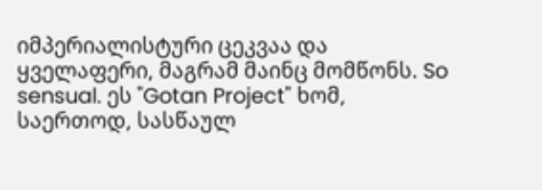იმპერიალისტური ცეკვაა და ყველაფერი, მაგრამ მაინც მომწონს. So sensual. ეს "Gotan Project" ხომ, საერთოდ, სასწაულ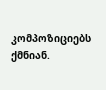კომპოზიციებს ქმნიან.